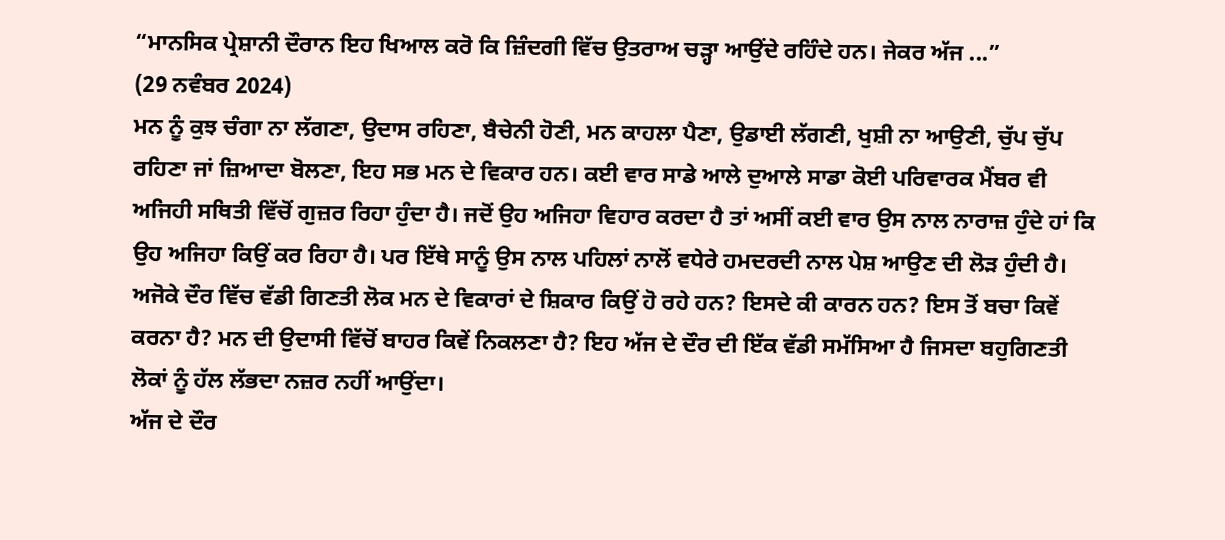“ਮਾਨਸਿਕ ਪ੍ਰੇਸ਼ਾਨੀ ਦੌਰਾਨ ਇਹ ਖਿਆਲ ਕਰੋ ਕਿ ਜ਼ਿੰਦਗੀ ਵਿੱਚ ਉਤਰਾਅ ਚੜ੍ਹਾ ਆਉਂਦੇ ਰਹਿੰਦੇ ਹਨ। ਜੇਕਰ ਅੱਜ ...”
(29 ਨਵੰਬਰ 2024)
ਮਨ ਨੂੰ ਕੁਝ ਚੰਗਾ ਨਾ ਲੱਗਣਾ, ਉਦਾਸ ਰਹਿਣਾ, ਬੈਚੇਨੀ ਹੋਣੀ, ਮਨ ਕਾਹਲਾ ਪੈਣਾ, ਉਡਾਈ ਲੱਗਣੀ, ਖੁਸ਼ੀ ਨਾ ਆਉਣੀ, ਚੁੱਪ ਚੁੱਪ ਰਹਿਣਾ ਜਾਂ ਜ਼ਿਆਦਾ ਬੋਲਣਾ, ਇਹ ਸਭ ਮਨ ਦੇ ਵਿਕਾਰ ਹਨ। ਕਈ ਵਾਰ ਸਾਡੇ ਆਲੇ ਦੁਆਲੇ ਸਾਡਾ ਕੋਈ ਪਰਿਵਾਰਕ ਮੈਂਬਰ ਵੀ ਅਜਿਹੀ ਸਥਿਤੀ ਵਿੱਚੋਂ ਗੁਜ਼ਰ ਰਿਹਾ ਹੁੰਦਾ ਹੈ। ਜਦੋਂ ਉਹ ਅਜਿਹਾ ਵਿਹਾਰ ਕਰਦਾ ਹੈ ਤਾਂ ਅਸੀਂ ਕਈ ਵਾਰ ਉਸ ਨਾਲ ਨਾਰਾਜ਼ ਹੁੰਦੇ ਹਾਂ ਕਿ ਉਹ ਅਜਿਹਾ ਕਿਉਂ ਕਰ ਰਿਹਾ ਹੈ। ਪਰ ਇੱਥੇ ਸਾਨੂੰ ਉਸ ਨਾਲ ਪਹਿਲਾਂ ਨਾਲੋਂ ਵਧੇਰੇ ਹਮਦਰਦੀ ਨਾਲ ਪੇਸ਼ ਆਉਣ ਦੀ ਲੋੜ ਹੁੰਦੀ ਹੈ। ਅਜੋਕੇ ਦੌਰ ਵਿੱਚ ਵੱਡੀ ਗਿਣਤੀ ਲੋਕ ਮਨ ਦੇ ਵਿਕਾਰਾਂ ਦੇ ਸ਼ਿਕਾਰ ਕਿਉਂ ਹੋ ਰਹੇ ਹਨ? ਇਸਦੇ ਕੀ ਕਾਰਨ ਹਨ? ਇਸ ਤੋਂ ਬਚਾ ਕਿਵੇਂ ਕਰਨਾ ਹੈ? ਮਨ ਦੀ ਉਦਾਸੀ ਵਿੱਚੋਂ ਬਾਹਰ ਕਿਵੇਂ ਨਿਕਲਣਾ ਹੈ? ਇਹ ਅੱਜ ਦੇ ਦੌਰ ਦੀ ਇੱਕ ਵੱਡੀ ਸਮੱਸਿਆ ਹੈ ਜਿਸਦਾ ਬਹੁਗਿਣਤੀ ਲੋਕਾਂ ਨੂੰ ਹੱਲ ਲੱਭਦਾ ਨਜ਼ਰ ਨਹੀਂ ਆਉਂਦਾ।
ਅੱਜ ਦੇ ਦੌਰ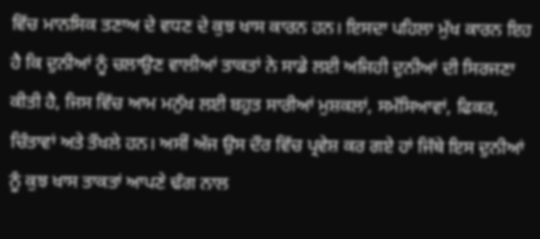ਵਿੱਚ ਮਾਨਸਿਕ ਤਣਾਅ ਦੇ ਵਧਣ ਦੇ ਕੁਝ ਖਾਸ ਕਾਰਨ ਹਨ। ਇਸਦਾ ਪਹਿਲਾ ਮੁੱਖ ਕਾਰਨ ਇਹ ਹੈ ਕਿ ਦੁਨੀਆਂ ਨੂੰ ਚਲਾਉਣ ਵਾਲੀਆਂ ਤਾਕਤਾਂ ਨੇ ਸਾਡੇ ਲਈ ਅਜਿਹੀ ਦੁਨੀਆਂ ਦੀ ਸਿਰਜਣਾ ਕੀਤੀ ਹੈ, ਜਿਸ ਵਿੱਚ ਆਮ ਮਨੁੱਖ ਲਈ ਬਹੁਤ ਸਾਰੀਆਂ ਮੁਸ਼ਕਲਾਂ, ਸਮੱਸਿਆਵਾਂ, ਫਿਕਰ, ਚਿੰਤਾਵਾਂ ਅਤੇ ਤੌਖਲੇ ਹਨ। ਅਸੀਂ ਅੱਜ ਉਸ ਦੌਰ ਵਿੱਚ ਪ੍ਰਵੇਸ਼ ਕਰ ਗਏ ਹਾਂ ਜਿੱਥੇ ਇਸ ਦੁਨੀਆਂ ਨੂੰ ਕੁਝ ਖਾਸ ਤਾਕਤਾਂ ਆਪਣੇ ਢੰਗ ਨਾਲ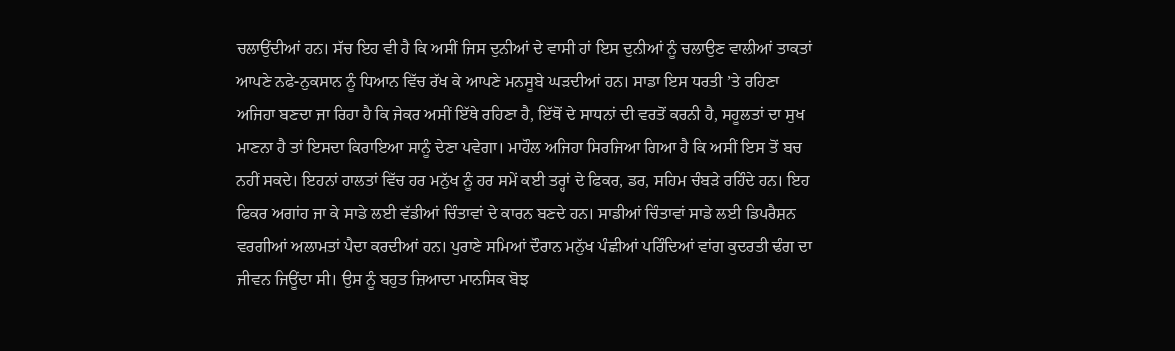ਚਲਾਉਂਦੀਆਂ ਹਨ। ਸੱਚ ਇਹ ਵੀ ਹੈ ਕਿ ਅਸੀਂ ਜਿਸ ਦੁਨੀਆਂ ਦੇ ਵਾਸੀ ਹਾਂ ਇਸ ਦੁਨੀਆਂ ਨੂੰ ਚਲਾਉਣ ਵਾਲੀਆਂ ਤਾਕਤਾਂ ਆਪਣੇ ਨਫੇ-ਨੁਕਸਾਨ ਨੂੰ ਧਿਆਨ ਵਿੱਚ ਰੱਖ ਕੇ ਆਪਣੇ ਮਨਸੂਬੇ ਘੜਦੀਆਂ ਹਨ। ਸਾਡਾ ਇਸ ਧਰਤੀ ’ਤੇ ਰਹਿਣਾ ਅਜਿਹਾ ਬਣਦਾ ਜਾ ਰਿਹਾ ਹੈ ਕਿ ਜੇਕਰ ਅਸੀਂ ਇੱਥੇ ਰਹਿਣਾ ਹੈ, ਇੱਥੋਂ ਦੇ ਸਾਧਨਾਂ ਦੀ ਵਰਤੋਂ ਕਰਨੀ ਹੈ, ਸਹੂਲਤਾਂ ਦਾ ਸੁਖ ਮਾਣਨਾ ਹੈ ਤਾਂ ਇਸਦਾ ਕਿਰਾਇਆ ਸਾਨੂੰ ਦੇਣਾ ਪਵੇਗਾ। ਮਾਹੌਲ ਅਜਿਹਾ ਸਿਰਜਿਆ ਗਿਆ ਹੈ ਕਿ ਅਸੀਂ ਇਸ ਤੋਂ ਬਚ ਨਹੀਂ ਸਕਦੇ। ਇਹਨਾਂ ਹਾਲਤਾਂ ਵਿੱਚ ਹਰ ਮਨੁੱਖ ਨੂੰ ਹਰ ਸਮੇਂ ਕਈ ਤਰ੍ਹਾਂ ਦੇ ਫਿਕਰ, ਡਰ, ਸਹਿਮ ਚੰਬੜੇ ਰਹਿੰਦੇ ਹਨ। ਇਹ ਫਿਕਰ ਅਗਾਂਹ ਜਾ ਕੇ ਸਾਡੇ ਲਈ ਵੱਡੀਆਂ ਚਿੰਤਾਵਾਂ ਦੇ ਕਾਰਨ ਬਣਦੇ ਹਨ। ਸਾਡੀਆਂ ਚਿੰਤਾਵਾਂ ਸਾਡੇ ਲਈ ਡਿਪਰੈਸ਼ਨ ਵਰਗੀਆਂ ਅਲਾਮਤਾਂ ਪੈਦਾ ਕਰਦੀਆਂ ਹਨ। ਪੁਰਾਣੇ ਸਮਿਆਂ ਦੌਰਾਨ ਮਨੁੱਖ ਪੰਛੀਆਂ ਪਰਿੰਦਿਆਂ ਵਾਂਗ ਕੁਦਰਤੀ ਢੰਗ ਦਾ ਜੀਵਨ ਜਿਊਂਦਾ ਸੀ। ਉਸ ਨੂੰ ਬਹੁਤ ਜ਼ਿਆਦਾ ਮਾਨਸਿਕ ਬੋਝ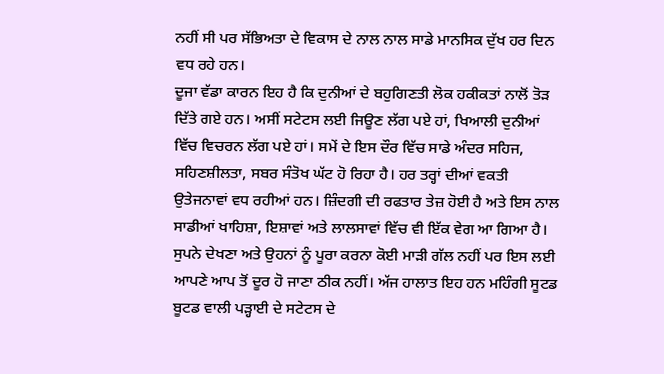ਨਹੀਂ ਸੀ ਪਰ ਸੱਭਿਅਤਾ ਦੇ ਵਿਕਾਸ ਦੇ ਨਾਲ ਨਾਲ ਸਾਡੇ ਮਾਨਸਿਕ ਦੁੱਖ ਹਰ ਦਿਨ ਵਧ ਰਹੇ ਹਨ।
ਦੂਜਾ ਵੱਡਾ ਕਾਰਨ ਇਹ ਹੈ ਕਿ ਦੁਨੀਆਂ ਦੇ ਬਹੁਗਿਣਤੀ ਲੋਕ ਹਕੀਕਤਾਂ ਨਾਲੋਂ ਤੋੜ ਦਿੱਤੇ ਗਏ ਹਨ। ਅਸੀਂ ਸਟੇਟਸ ਲਈ ਜਿਊਣ ਲੱਗ ਪਏ ਹਾਂ, ਖਿਆਲੀ ਦੁਨੀਆਂ ਵਿੱਚ ਵਿਚਰਨ ਲੱਗ ਪਏ ਹਾਂ। ਸਮੇਂ ਦੇ ਇਸ ਦੌਰ ਵਿੱਚ ਸਾਡੇ ਅੰਦਰ ਸਹਿਜ, ਸਹਿਣਸ਼ੀਲਤਾ, ਸਬਰ ਸੰਤੋਖ ਘੱਟ ਹੋ ਰਿਹਾ ਹੈ। ਹਰ ਤਰ੍ਹਾਂ ਦੀਆਂ ਵਕਤੀ ਉਤੇਜਨਾਵਾਂ ਵਧ ਰਹੀਆਂ ਹਨ। ਜ਼ਿੰਦਗੀ ਦੀ ਰਫਤਾਰ ਤੇਜ਼ ਹੋਈ ਹੈ ਅਤੇ ਇਸ ਨਾਲ ਸਾਡੀਆਂ ਖਾਹਿਸ਼ਾ, ਇਸ਼ਾਵਾਂ ਅਤੇ ਲਾਲਸਾਵਾਂ ਵਿੱਚ ਵੀ ਇੱਕ ਵੇਗ ਆ ਗਿਆ ਹੈ। ਸੁਪਨੇ ਦੇਖਣਾ ਅਤੇ ਉਹਨਾਂ ਨੂੰ ਪੂਰਾ ਕਰਨਾ ਕੋਈ ਮਾੜੀ ਗੱਲ ਨਹੀਂ ਪਰ ਇਸ ਲਈ ਆਪਣੇ ਆਪ ਤੋਂ ਦੂਰ ਹੋ ਜਾਣਾ ਠੀਕ ਨਹੀਂ। ਅੱਜ ਹਾਲਾਤ ਇਹ ਹਨ ਮਹਿੰਗੀ ਸੂਟਡ ਬੂਟਡ ਵਾਲੀ ਪੜ੍ਹਾਈ ਦੇ ਸਟੇਟਸ ਦੇ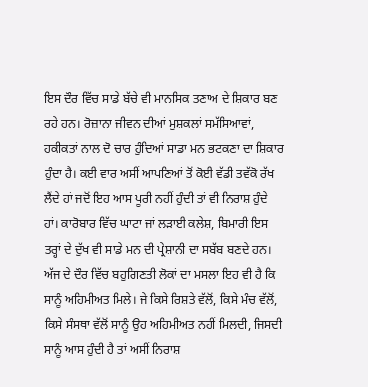ਇਸ ਦੌਰ ਵਿੱਚ ਸਾਡੇ ਬੱਚੇ ਵੀ ਮਾਨਸਿਕ ਤਣਾਅ ਦੇ ਸ਼ਿਕਾਰ ਬਣ ਰਹੇ ਹਨ। ਰੋਜ਼ਾਨਾ ਜੀਵਨ ਦੀਆਂ ਮੁਸ਼ਕਲਾਂ ਸਮੱਸਿਆਵਾਂ, ਹਕੀਕਤਾਂ ਨਾਲ ਦੋ ਚਾਰ ਹੁੰਦਿਆਂ ਸਾਡਾ ਮਨ ਭਟਕਣਾ ਦਾ ਸ਼ਿਕਾਰ ਹੁੰਦਾ ਹੈ। ਕਈ ਵਾਰ ਅਸੀਂ ਆਪਣਿਆਂ ਤੋਂ ਕੋਈ ਵੱਡੀ ਤਵੱਕੋ ਰੱਖ ਲੈਂਦੇ ਹਾਂ ਜਦੋਂ ਇਹ ਆਸ ਪੂਰੀ ਨਹੀਂ ਹੁੰਦੀ ਤਾਂ ਵੀ ਨਿਰਾਸ਼ ਹੁੰਦੇ ਹਾਂ। ਕਾਰੋਬਾਰ ਵਿੱਚ ਘਾਟਾ ਜਾਂ ਲੜਾਈ ਕਲੇਸ਼, ਬਿਮਾਰੀ ਇਸ ਤਰ੍ਹਾਂ ਦੇ ਦੁੱਖ ਵੀ ਸਾਡੇ ਮਨ ਦੀ ਪ੍ਰੇਸ਼ਾਨੀ ਦਾ ਸਬੱਬ ਬਣਦੇ ਹਨ। ਅੱਜ ਦੇ ਦੌਰ ਵਿੱਚ ਬਹੁਗਿਣਤੀ ਲੋਕਾਂ ਦਾ ਮਸਲਾ ਇਹ ਵੀ ਹੈ ਕਿ ਸਾਨੂੰ ਅਹਿਮੀਅਤ ਮਿਲੇ। ਜੇ ਕਿਸੇ ਰਿਸ਼ਤੇ ਵੱਲੋਂ, ਕਿਸੇ ਮੰਚ ਵੱਲੋਂ, ਕਿਸੇ ਸੰਸਥਾ ਵੱਲੋਂ ਸਾਨੂੰ ਉਹ ਅਹਿਮੀਅਤ ਨਹੀਂ ਮਿਲਦੀ, ਜਿਸਦੀ ਸਾਨੂੰ ਆਸ ਹੁੰਦੀ ਹੈ ਤਾਂ ਅਸੀਂ ਨਿਰਾਸ਼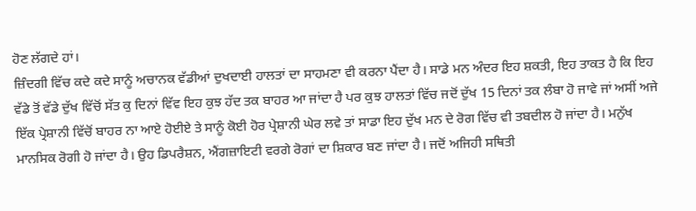ਹੋਣ ਲੱਗਦੇ ਹਾਂ।
ਜ਼ਿੰਦਗੀ ਵਿੱਚ ਕਦੇ ਕਦੇ ਸਾਨੂੰ ਅਚਾਨਕ ਵੱਡੀਆਂ ਦੁਖਦਾਈ ਹਾਲਤਾਂ ਦਾ ਸਾਹਮਣਾ ਵੀ ਕਰਨਾ ਪੈਂਦਾ ਹੈ। ਸਾਡੇ ਮਨ ਅੰਦਰ ਇਹ ਸ਼ਕਤੀ, ਇਹ ਤਾਕਤ ਹੈ ਕਿ ਇਹ ਵੱਡੇ ਤੋਂ ਵੱਡੇ ਦੁੱਖ ਵਿੱਚੋਂ ਸੱਤ ਕੁ ਦਿਨਾਂ ਵਿੱਵ ਇਹ ਕੁਝ ਹੱਦ ਤਕ ਬਾਹਰ ਆ ਜਾਂਦਾ ਹੈ ਪਰ ਕੁਝ ਹਾਲਤਾਂ ਵਿੱਚ ਜਦੋਂ ਦੁੱਖ 15 ਦਿਨਾਂ ਤਕ ਲੰਬਾ ਹੋ ਜਾਵੇ ਜਾਂ ਅਸੀਂ ਅਜੇ ਇੱਕ ਪ੍ਰੇਸ਼ਾਨੀ ਵਿੱਚੋਂ ਬਾਹਰ ਨਾ ਆਏ ਹੋਈਏ ਤੇ ਸਾਨੂੰ ਕੋਈ ਹੋਰ ਪ੍ਰੇਸ਼ਾਨੀ ਘੇਰ ਲਵੇ ਤਾਂ ਸਾਡਾ ਇਹ ਦੁੱਖ ਮਨ ਦੇ ਰੋਗ ਵਿੱਚ ਵੀ ਤਬਦੀਲ ਹੋ ਜਾਂਦਾ ਹੈ। ਮਨੁੱਖ ਮਾਨਸਿਕ ਰੋਗੀ ਹੋ ਜਾਂਦਾ ਹੈ। ਉਹ ਡਿਪਰੈਸ਼ਨ, ਐਂਗਜ਼ਾਇਟੀ ਵਰਗੇ ਰੋਗਾਂ ਦਾ ਸ਼ਿਕਾਰ ਬਣ ਜਾਂਦਾ ਹੈ। ਜਦੋਂ ਅਜਿਹੀ ਸਥਿਤੀ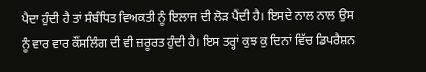ਪੈਦਾ ਹੁੰਦੀ ਹੈ ਤਾਂ ਸੰਬੰਧਿਤ ਵਿਅਕਤੀ ਨੂੰ ਇਲਾਜ ਦੀ ਲੋੜ ਪੈਂਦੀ ਹੈ। ਇਸਦੇ ਨਾਲ ਨਾਲ ਉਸ ਨੂੰ ਵਾਰ ਵਾਰ ਕੌਂਸਲਿੰਗ ਦੀ ਵੀ ਜ਼ਰੂਰਤ ਹੁੰਦੀ ਹੈ। ਇਸ ਤਰ੍ਹਾਂ ਕੁਝ ਕੁ ਦਿਨਾਂ ਵਿੱਚ ਡਿਪਰੈਸ਼ਨ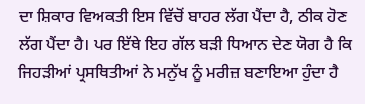ਦਾ ਸ਼ਿਕਾਰ ਵਿਅਕਤੀ ਇਸ ਵਿੱਚੋਂ ਬਾਹਰ ਲੱਗ ਪੈਂਦਾ ਹੈ, ਠੀਕ ਹੋਣ ਲੱਗ ਪੈਂਦਾ ਹੈ। ਪਰ ਇੱਥੇ ਇਹ ਗੱਲ ਬੜੀ ਧਿਆਨ ਦੇਣ ਯੋਗ ਹੈ ਕਿ ਜਿਹੜੀਆਂ ਪ੍ਰਸਥਿਤੀਆਂ ਨੇ ਮਨੁੱਖ ਨੂੰ ਮਰੀਜ਼ ਬਣਾਇਆ ਹੁੰਦਾ ਹੈ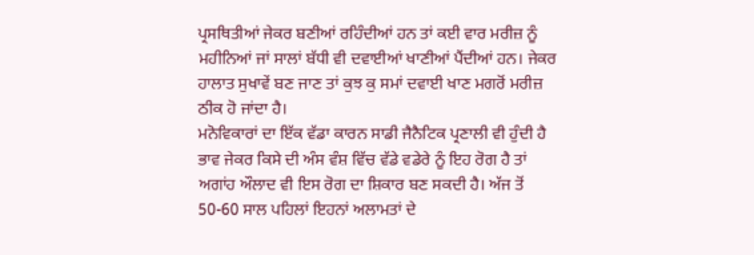ਪ੍ਰਸਥਿਤੀਆਂ ਜੇਕਰ ਬਣੀਆਂ ਰਹਿੰਦੀਆਂ ਹਨ ਤਾਂ ਕਈ ਵਾਰ ਮਰੀਜ਼ ਨੂੰ ਮਹੀਨਿਆਂ ਜਾਂ ਸਾਲਾਂ ਬੱਧੀ ਵੀ ਦਵਾਈਆਂ ਖਾਣੀਆਂ ਪੈਂਦੀਆਂ ਹਨ। ਜੇਕਰ ਹਾਲਾਤ ਸੁਖਾਵੇਂ ਬਣ ਜਾਣ ਤਾਂ ਕੁਝ ਕੁ ਸਮਾਂ ਦਵਾਈ ਖਾਣ ਮਗਰੋਂ ਮਰੀਜ਼ ਠੀਕ ਹੋ ਜਾਂਦਾ ਹੈ।
ਮਨੋਵਿਕਾਰਾਂ ਦਾ ਇੱਕ ਵੱਡਾ ਕਾਰਨ ਸਾਡੀ ਜੈਨੈਟਿਕ ਪ੍ਰਣਾਲੀ ਵੀ ਹੁੰਦੀ ਹੈ ਭਾਵ ਜੇਕਰ ਕਿਸੇ ਦੀ ਅੰਸ ਵੰਸ਼ ਵਿੱਚ ਵੱਡੇ ਵਡੇਰੇ ਨੂੰ ਇਹ ਰੋਗ ਹੈ ਤਾਂ ਅਗਾਂਹ ਔਲਾਦ ਵੀ ਇਸ ਰੋਗ ਦਾ ਸ਼ਿਕਾਰ ਬਣ ਸਕਦੀ ਹੈ। ਅੱਜ ਤੋਂ 50-60 ਸਾਲ ਪਹਿਲਾਂ ਇਹਨਾਂ ਅਲਾਮਤਾਂ ਦੇ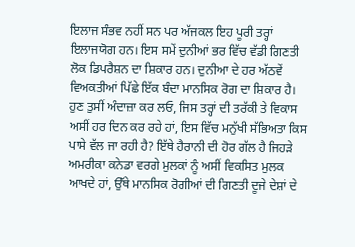ਇਲਾਜ ਸੰਭਵ ਨਹੀਂ ਸਨ ਪਰ ਅੱਜਕਲ ਇਹ ਪੂਰੀ ਤਰ੍ਹਾਂ ਇਲਾਜਯੋਗ ਹਨ। ਇਸ ਸਮੇਂ ਦੁਨੀਆਂ ਭਰ ਵਿੱਚ ਵੱਡੀ ਗਿਣਤੀ ਲੋਕ ਡਿਪਰੈਸ਼ਨ ਦਾ ਸ਼ਿਕਾਰ ਹਨ। ਦੁਨੀਆ ਦੇ ਹਰ ਅੱਠਵੇਂ ਵਿਅਕਤੀਆਂ ਪਿੱਛੇ ਇੱਕ ਬੰਦਾ ਮਾਨਸਿਕ ਰੋਗ ਦਾ ਸ਼ਿਕਾਰ ਹੈ। ਹੁਣ ਤੁਸੀਂ ਅੰਦਾਜ਼ਾ ਕਰ ਲਓ, ਜਿਸ ਤਰ੍ਹਾਂ ਦੀ ਤਰੱਕੀ ਤੇ ਵਿਕਾਸ ਅਸੀਂ ਹਰ ਦਿਨ ਕਰ ਰਹੇ ਹਾਂ, ਇਸ ਵਿੱਚ ਮਨੁੱਖੀ ਸੱਭਿਅਤਾ ਕਿਸ ਪਾਸੇ ਵੱਲ ਜਾ ਰਹੀ ਹੈ? ਇੱਥੇ ਹੈਰਾਨੀ ਦੀ ਹੋਰ ਗੱਲ ਹੈ ਜਿਹੜੇ ਅਮਰੀਕਾ ਕਨੇਡਾ ਵਰਗੇ ਮੁਲਕਾਂ ਨੂੰ ਅਸੀਂ ਵਿਕਸਿਤ ਮੁਲਕ ਆਖਦੇ ਹਾਂ, ਉੱਥੇ ਮਾਨਸਿਕ ਰੋਗੀਆਂ ਦੀ ਗਿਣਤੀ ਦੂਜੇ ਦੇਸ਼ਾਂ ਦੇ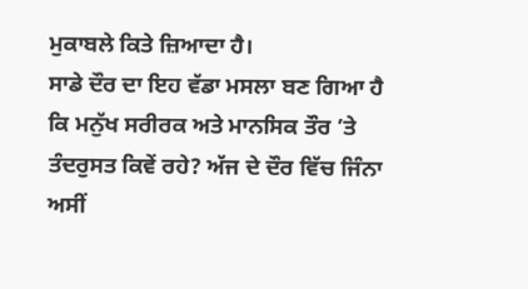ਮੁਕਾਬਲੇ ਕਿਤੇ ਜ਼ਿਆਦਾ ਹੈ।
ਸਾਡੇ ਦੌਰ ਦਾ ਇਹ ਵੱਡਾ ਮਸਲਾ ਬਣ ਗਿਆ ਹੈ ਕਿ ਮਨੁੱਖ ਸਰੀਰਕ ਅਤੇ ਮਾਨਸਿਕ ਤੌਰ ’ਤੇ ਤੰਦਰੁਸਤ ਕਿਵੇਂ ਰਹੇ? ਅੱਜ ਦੇ ਦੌਰ ਵਿੱਚ ਜਿੰਨਾ ਅਸੀਂ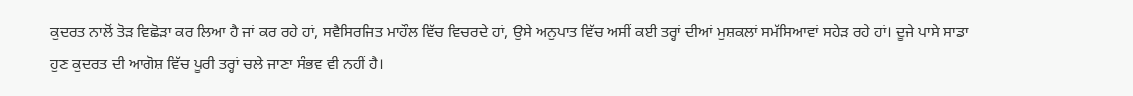ਕੁਦਰਤ ਨਾਲੋਂ ਤੋੜ ਵਿਛੋੜਾ ਕਰ ਲਿਆ ਹੈ ਜਾਂ ਕਰ ਰਹੇ ਹਾਂ, ਸਵੈਸਿਰਜਿਤ ਮਾਹੌਲ ਵਿੱਚ ਵਿਚਰਦੇ ਹਾਂ, ਉਸੇ ਅਨੁਪਾਤ ਵਿੱਚ ਅਸੀਂ ਕਈ ਤਰ੍ਹਾਂ ਦੀਆਂ ਮੁਸ਼ਕਲਾਂ ਸਮੱਸਿਆਵਾਂ ਸਹੇੜ ਰਹੇ ਹਾਂ। ਦੂਜੇ ਪਾਸੇ ਸਾਡਾ ਹੁਣ ਕੁਦਰਤ ਦੀ ਆਗੋਸ਼ ਵਿੱਚ ਪੂਰੀ ਤਰ੍ਹਾਂ ਚਲੇ ਜਾਣਾ ਸੰਭਵ ਵੀ ਨਹੀਂ ਹੈ।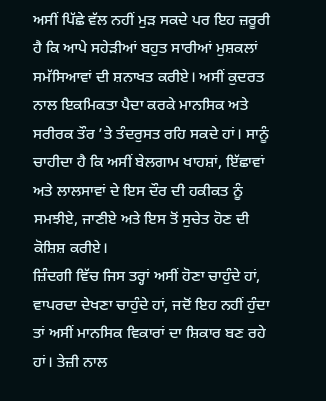ਅਸੀਂ ਪਿੱਛੇ ਵੱਲ ਨਹੀਂ ਮੁੜ ਸਕਦੇ ਪਰ ਇਹ ਜ਼ਰੂਰੀ ਹੈ ਕਿ ਆਪੇ ਸਹੇੜੀਆਂ ਬਹੁਤ ਸਾਰੀਆਂ ਮੁਸ਼ਕਲਾਂ ਸਮੱਸਿਆਵਾਂ ਦੀ ਸ਼ਨਾਖਤ ਕਰੀਏ। ਅਸੀਂ ਕੁਦਰਤ ਨਾਲ ਇਕਮਿਕਤਾ ਪੈਦਾ ਕਰਕੇ ਮਾਨਸਿਕ ਅਤੇ ਸਰੀਰਕ ਤੌਰ ’ਤੇ ਤੰਦਰੁਸਤ ਰਹਿ ਸਕਦੇ ਹਾਂ। ਸਾਨੂੰ ਚਾਹੀਦਾ ਹੈ ਕਿ ਅਸੀਂ ਬੇਲਗਾਮ ਖਾਹਸ਼ਾਂ, ਇੱਛਾਵਾਂ ਅਤੇ ਲਾਲਸਾਵਾਂ ਦੇ ਇਸ ਦੌਰ ਦੀ ਹਕੀਕਤ ਨੂੰ ਸਮਝੀਏ, ਜਾਣੀਏ ਅਤੇ ਇਸ ਤੋਂ ਸੁਚੇਤ ਹੋਣ ਦੀ ਕੋਸ਼ਿਸ਼ ਕਰੀਏ।
ਜ਼ਿੰਦਗੀ ਵਿੱਚ ਜਿਸ ਤਰ੍ਹਾਂ ਅਸੀਂ ਹੋਣਾ ਚਾਹੁੰਦੇ ਹਾਂ, ਵਾਪਰਦਾ ਦੇਖਣਾ ਚਾਹੁੰਦੇ ਹਾਂ, ਜਦੋਂ ਇਹ ਨਹੀਂ ਹੁੰਦਾ ਤਾਂ ਅਸੀਂ ਮਾਨਸਿਕ ਵਿਕਾਰਾਂ ਦਾ ਸ਼ਿਕਾਰ ਬਣ ਰਹੇ ਹਾਂ। ਤੇਜ਼ੀ ਨਾਲ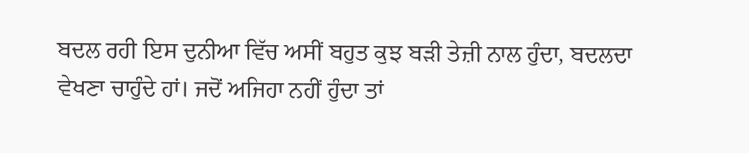ਬਦਲ ਰਹੀ ਇਸ ਦੁਨੀਆ ਵਿੱਚ ਅਸੀਂ ਬਹੁਤ ਕੁਝ ਬੜੀ ਤੇਜ਼ੀ ਨਾਲ ਹੁੰਦਾ, ਬਦਲਦਾ ਵੇਖਣਾ ਚਾਹੁੰਦੇ ਹਾਂ। ਜਦੋਂ ਅਜਿਹਾ ਨਹੀਂ ਹੁੰਦਾ ਤਾਂ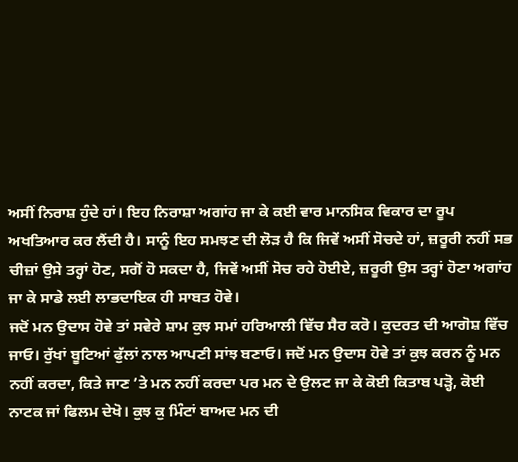ਅਸੀਂ ਨਿਰਾਸ਼ ਹੁੰਦੇ ਹਾਂ। ਇਹ ਨਿਰਾਸ਼ਾ ਅਗਾਂਹ ਜਾ ਕੇ ਕਈ ਵਾਰ ਮਾਨਸਿਕ ਵਿਕਾਰ ਦਾ ਰੂਪ ਅਖਤਿਆਰ ਕਰ ਲੈਂਦੀ ਹੈ। ਸਾਨੂੰ ਇਹ ਸਮਝਣ ਦੀ ਲੋੜ ਹੈ ਕਿ ਜਿਵੇਂ ਅਸੀਂ ਸੋਚਦੇ ਹਾਂ, ਜ਼ਰੂਰੀ ਨਹੀਂ ਸਭ ਚੀਜ਼ਾਂ ਉਸੇ ਤਰ੍ਹਾਂ ਹੋਣ, ਸਗੋਂ ਹੋ ਸਕਦਾ ਹੈ, ਜਿਵੇਂ ਅਸੀਂ ਸੋਚ ਰਹੇ ਹੋਈਏ, ਜ਼ਰੂਰੀ ਉਸ ਤਰ੍ਹਾਂ ਹੋਣਾ ਅਗਾਂਹ ਜਾ ਕੇ ਸਾਡੇ ਲਈ ਲਾਭਦਾਇਕ ਹੀ ਸਾਬਤ ਹੋਵੇ।
ਜਦੋਂ ਮਨ ਉਦਾਸ ਹੋਵੇ ਤਾਂ ਸਵੇਰੇ ਸ਼ਾਮ ਕੁਝ ਸਮਾਂ ਹਰਿਆਲੀ ਵਿੱਚ ਸੈਰ ਕਰੋ। ਕੁਦਰਤ ਦੀ ਆਗੋਸ਼ ਵਿੱਚ ਜਾਓ। ਰੁੱਖਾਂ ਬੂਟਿਆਂ ਫੁੱਲਾਂ ਨਾਲ ਆਪਣੀ ਸਾਂਝ ਬਣਾਓ। ਜਦੋਂ ਮਨ ਉਦਾਸ ਹੋਵੇ ਤਾਂ ਕੁਝ ਕਰਨ ਨੂੰ ਮਨ ਨਹੀਂ ਕਰਦਾ, ਕਿਤੇ ਜਾਣ ’ਤੇ ਮਨ ਨਹੀਂ ਕਰਦਾ ਪਰ ਮਨ ਦੇ ਉਲਟ ਜਾ ਕੇ ਕੋਈ ਕਿਤਾਬ ਪੜ੍ਹੋ, ਕੋਈ ਨਾਟਕ ਜਾਂ ਫਿਲਮ ਦੇਖੋ। ਕੁਝ ਕੁ ਮਿੰਟਾਂ ਬਾਅਦ ਮਨ ਦੀ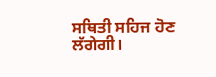ਸਥਿਤੀ ਸਹਿਜ ਹੋਣ ਲੱਗੇਗੀ।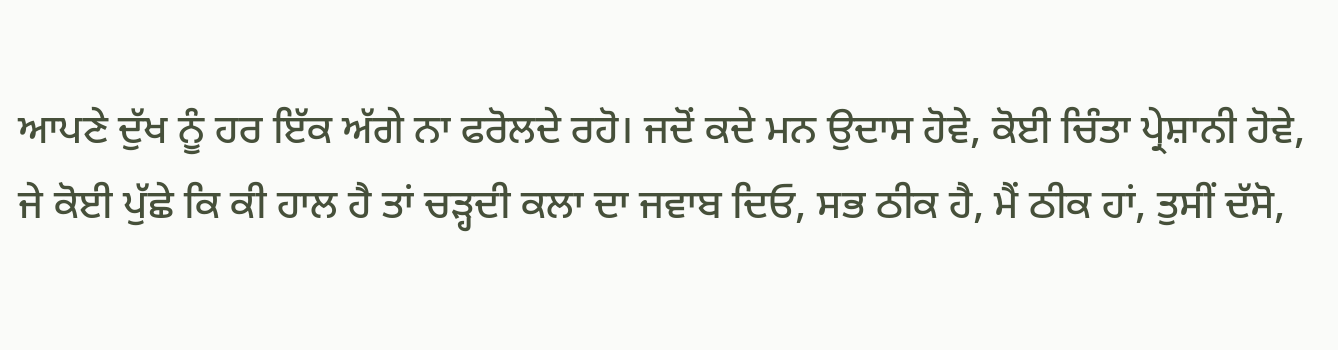ਆਪਣੇ ਦੁੱਖ ਨੂੰ ਹਰ ਇੱਕ ਅੱਗੇ ਨਾ ਫਰੋਲਦੇ ਰਹੋ। ਜਦੋਂ ਕਦੇ ਮਨ ਉਦਾਸ ਹੋਵੇ, ਕੋਈ ਚਿੰਤਾ ਪ੍ਰੇਸ਼ਾਨੀ ਹੋਵੇ, ਜੇ ਕੋਈ ਪੁੱਛੇ ਕਿ ਕੀ ਹਾਲ ਹੈ ਤਾਂ ਚੜ੍ਹਦੀ ਕਲਾ ਦਾ ਜਵਾਬ ਦਿਓ, ਸਭ ਠੀਕ ਹੈ, ਮੈਂ ਠੀਕ ਹਾਂ, ਤੁਸੀਂ ਦੱਸੋ,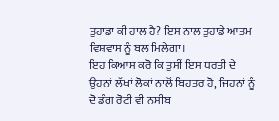ਤੁਹਾਡਾ ਕੀ ਹਾਲ ਹੈ? ਇਸ ਨਾਲ ਤੁਹਾਡੇ ਆਤਮ ਵਿਸ਼ਵਾਸ ਨੂੰ ਬਲ ਮਿਲੇਗਾ।
ਇਹ ਕਿਆਸ ਕਰੋ ਕਿ ਤੁਸੀਂ ਇਸ ਧਰਤੀ ਦੇ ਉਹਨਾਂ ਲੱਖਾਂ ਲੋਕਾਂ ਨਾਲੋਂ ਬਿਹਤਰ ਹੋ, ਜਿਹਨਾਂ ਨੂੰ ਦੋ ਡੰਗ ਰੋਟੀ ਵੀ ਨਸੀਬ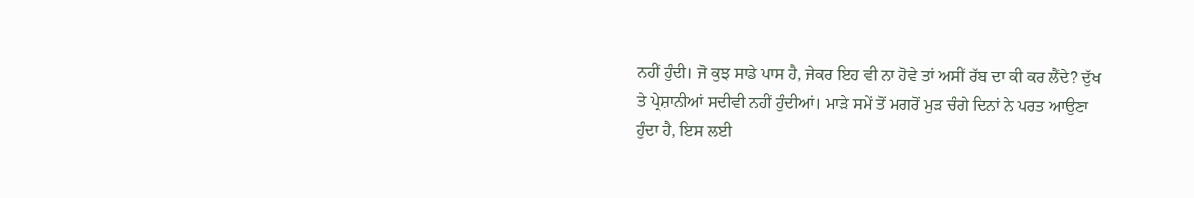ਨਹੀਂ ਹੁੰਦੀ। ਜੋ ਕੁਝ ਸਾਡੇ ਪਾਸ ਹੈ, ਜੇਕਰ ਇਹ ਵੀ ਨਾ ਹੋਵੇ ਤਾਂ ਅਸੀਂ ਰੱਬ ਦਾ ਕੀ ਕਰ ਲੈਂਦੇ? ਦੁੱਖ ਤੇ ਪ੍ਰੇਸ਼ਾਨੀਆਂ ਸਦੀਵੀ ਨਹੀਂ ਹੁੰਦੀਆਂ। ਮਾੜੇ ਸਮੇਂ ਤੋਂ ਮਗਰੋਂ ਮੁੜ ਚੰਗੇ ਦਿਨਾਂ ਨੇ ਪਰਤ ਆਉਣਾ ਹੁੰਦਾ ਹੈ, ਇਸ ਲਈ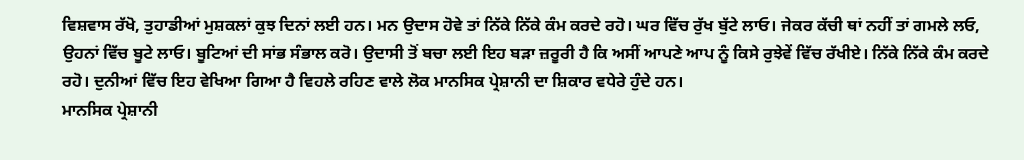ਵਿਸ਼ਵਾਸ ਰੱਖੋ, ਤੁਹਾਡੀਆਂ ਮੁਸ਼ਕਲਾਂ ਕੁਝ ਦਿਨਾਂ ਲਈ ਹਨ। ਮਨ ਉਦਾਸ ਹੋਵੇ ਤਾਂ ਨਿੱਕੇ ਨਿੱਕੇ ਕੰਮ ਕਰਦੇ ਰਹੋ। ਘਰ ਵਿੱਚ ਰੁੱਖ ਬੁੱਟੇ ਲਾਓ। ਜੇਕਰ ਕੱਚੀ ਥਾਂ ਨਹੀਂ ਤਾਂ ਗਮਲੇ ਲਓ, ਉਹਨਾਂ ਵਿੱਚ ਬੂਟੇ ਲਾਓ। ਬੂਟਿਆਂ ਦੀ ਸਾਂਭ ਸੰਭਾਲ ਕਰੋ। ਉਦਾਸੀ ਤੋਂ ਬਚਾ ਲਈ ਇਹ ਬੜਾ ਜ਼ਰੂਰੀ ਹੈ ਕਿ ਅਸੀਂ ਆਪਣੇ ਆਪ ਨੂੰ ਕਿਸੇ ਰੁਝੇਵੇਂ ਵਿੱਚ ਰੱਖੀਏ। ਨਿੱਕੇ ਨਿੱਕੇ ਕੰਮ ਕਰਦੇ ਰਹੋ। ਦੁਨੀਆਂ ਵਿੱਚ ਇਹ ਵੇਖਿਆ ਗਿਆ ਹੈ ਵਿਹਲੇ ਰਹਿਣ ਵਾਲੇ ਲੋਕ ਮਾਨਸਿਕ ਪ੍ਰੇਸ਼ਾਨੀ ਦਾ ਸ਼ਿਕਾਰ ਵਧੇਰੇ ਹੁੰਦੇ ਹਨ।
ਮਾਨਸਿਕ ਪ੍ਰੇਸ਼ਾਨੀ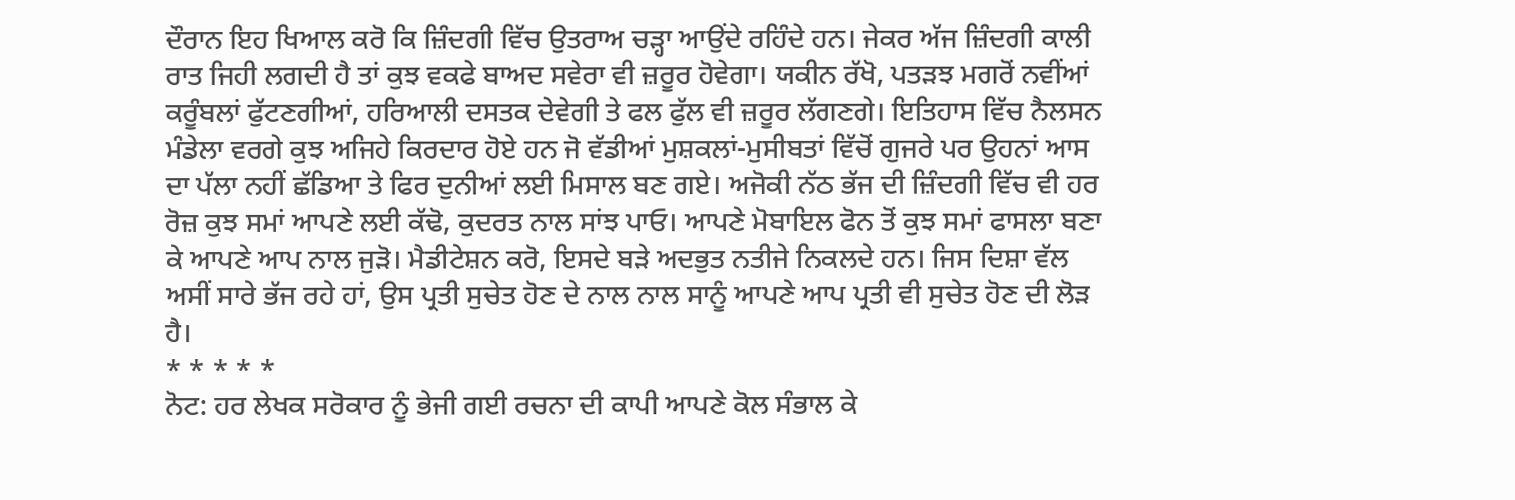ਦੌਰਾਨ ਇਹ ਖਿਆਲ ਕਰੋ ਕਿ ਜ਼ਿੰਦਗੀ ਵਿੱਚ ਉਤਰਾਅ ਚੜ੍ਹਾ ਆਉਂਦੇ ਰਹਿੰਦੇ ਹਨ। ਜੇਕਰ ਅੱਜ ਜ਼ਿੰਦਗੀ ਕਾਲੀ ਰਾਤ ਜਿਹੀ ਲਗਦੀ ਹੈ ਤਾਂ ਕੁਝ ਵਕਫੇ ਬਾਅਦ ਸਵੇਰਾ ਵੀ ਜ਼ਰੂਰ ਹੋਵੇਗਾ। ਯਕੀਨ ਰੱਖੋ, ਪਤੜਝ ਮਗਰੋਂ ਨਵੀਂਆਂ ਕਰੂੰਬਲਾਂ ਫੁੱਟਣਗੀਆਂ, ਹਰਿਆਲੀ ਦਸਤਕ ਦੇਵੇਗੀ ਤੇ ਫਲ ਫੁੱਲ ਵੀ ਜ਼ਰੂਰ ਲੱਗਣਗੇ। ਇਤਿਹਾਸ ਵਿੱਚ ਨੈਲਸਨ ਮੰਡੇਲਾ ਵਰਗੇ ਕੁਝ ਅਜਿਹੇ ਕਿਰਦਾਰ ਹੋਏ ਹਨ ਜੋ ਵੱਡੀਆਂ ਮੁਸ਼ਕਲਾਂ-ਮੁਸੀਬਤਾਂ ਵਿੱਚੋਂ ਗੁਜਰੇ ਪਰ ਉਹਨਾਂ ਆਸ ਦਾ ਪੱਲਾ ਨਹੀਂ ਛੱਡਿਆ ਤੇ ਫਿਰ ਦੁਨੀਆਂ ਲਈ ਮਿਸਾਲ ਬਣ ਗਏ। ਅਜੋਕੀ ਨੱਠ ਭੱਜ ਦੀ ਜ਼ਿੰਦਗੀ ਵਿੱਚ ਵੀ ਹਰ ਰੋਜ਼ ਕੁਝ ਸਮਾਂ ਆਪਣੇ ਲਈ ਕੱਢੋ, ਕੁਦਰਤ ਨਾਲ ਸਾਂਝ ਪਾਓ। ਆਪਣੇ ਮੋਬਾਇਲ ਫੋਨ ਤੋਂ ਕੁਝ ਸਮਾਂ ਫਾਸਲਾ ਬਣਾ ਕੇ ਆਪਣੇ ਆਪ ਨਾਲ ਜੁੜੋ। ਮੈਡੀਟੇਸ਼ਨ ਕਰੋ, ਇਸਦੇ ਬੜੇ ਅਦਭੁਤ ਨਤੀਜੇ ਨਿਕਲਦੇ ਹਨ। ਜਿਸ ਦਿਸ਼ਾ ਵੱਲ ਅਸੀਂ ਸਾਰੇ ਭੱਜ ਰਹੇ ਹਾਂ, ਉਸ ਪ੍ਰਤੀ ਸੁਚੇਤ ਹੋਣ ਦੇ ਨਾਲ ਨਾਲ ਸਾਨੂੰ ਆਪਣੇ ਆਪ ਪ੍ਰਤੀ ਵੀ ਸੁਚੇਤ ਹੋਣ ਦੀ ਲੋੜ ਹੈ।
* * * * *
ਨੋਟ: ਹਰ ਲੇਖਕ ਸਰੋਕਾਰ ਨੂੰ ਭੇਜੀ ਗਈ ਰਚਨਾ ਦੀ ਕਾਪੀ ਆਪਣੇ ਕੋਲ ਸੰਭਾਲ ਕੇ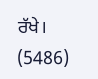ਰੱਖੇ।
(5486)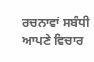ਰਚਨਾਵਾਂ ਸਬੰਧੀ ਆਪਣੇ ਵਿਚਾਰ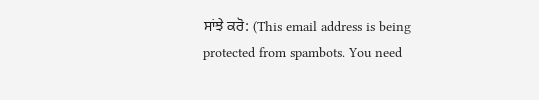ਸਾਂਝੇ ਕਰੋ: (This email address is being protected from spambots. You need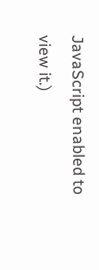JavaScript enabled to view it.)